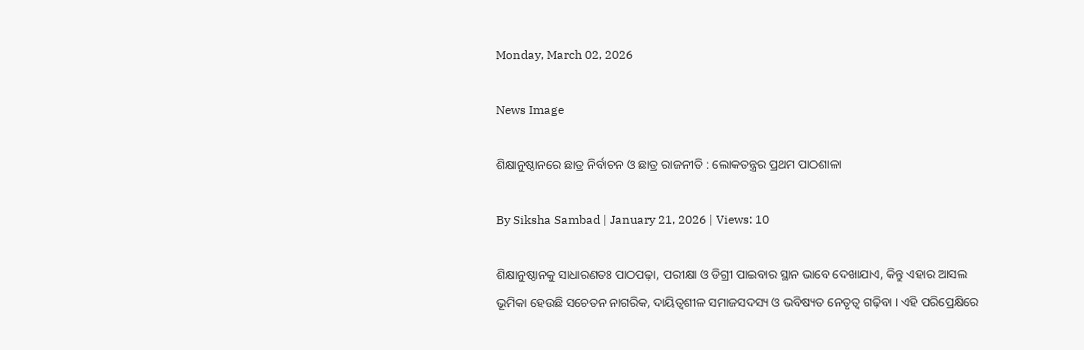Monday, March 02, 2026

News Image

ଶିକ୍ଷାନୁଷ୍ଠାନରେ ଛାତ୍ର ନିର୍ବାଚନ ଓ ଛାତ୍ର ରାଜନୀତି : ଲୋକତନ୍ତ୍ରର ପ୍ରଥମ ପାଠଶାଳା

By Siksha Sambad | January 21, 2026 | Views: 10

ଶିକ୍ଷାନୁଷ୍ଠାନକୁ ସାଧାରଣତଃ ପାଠପଢ଼ା, ପରୀକ୍ଷା ଓ ଡିଗ୍ରୀ ପାଇବାର ସ୍ଥାନ ଭାବେ ଦେଖାଯାଏ, କିନ୍ତୁ ଏହାର ଆସଲ ଭୂମିକା ହେଉଛି ସଚେତନ ନାଗରିକ, ଦାୟିତ୍ୱଶୀଳ ସମାଜସଦସ୍ୟ ଓ ଭବିଷ୍ୟତ ନେତୃତ୍ୱ ଗଢ଼ିବା । ଏହି ପରିପ୍ରେକ୍ଷିରେ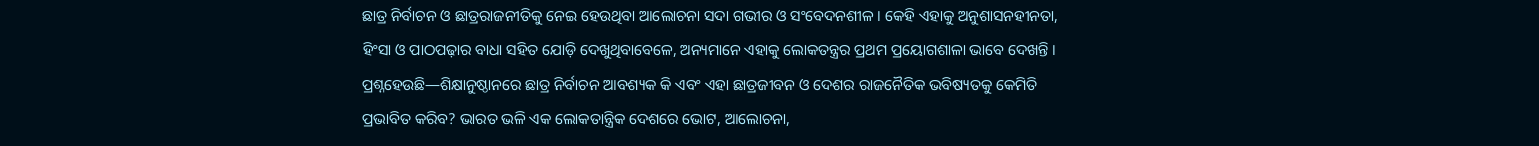ଛାତ୍ର ନିର୍ବାଚନ ଓ ଛାତ୍ରରାଜନୀତିକୁ ନେଇ ହେଉଥିବା ଆଲୋଚନା ସଦା ଗଭୀର ଓ ସଂବେଦନଶୀଳ । କେହି ଏହାକୁ ଅନୁଶାସନହୀନତା, ହିଂସା ଓ ପାଠପଢ଼ାର ବାଧା ସହିତ ଯୋଡ଼ି ଦେଖୁଥିବାବେଳେ, ଅନ୍ୟମାନେ ଏହାକୁ ଲୋକତନ୍ତ୍ରର ପ୍ରଥମ ପ୍ରୟୋଗଶାଳା ଭାବେ ଦେଖନ୍ତି । ପ୍ରଶ୍ନହେଉଛି—ଶିକ୍ଷାନୁଷ୍ଠାନରେ ଛାତ୍ର ନିର୍ବାଚନ ଆବଶ୍ୟକ କି ଏବଂ ଏହା ଛାତ୍ରଜୀବନ ଓ ଦେଶର ରାଜନୈତିକ ଭବିଷ୍ୟତକୁ କେମିତି ପ୍ରଭାବିତ କରିବ? ଭାରତ ଭଳି ଏକ ଲୋକତାନ୍ତ୍ରିକ ଦେଶରେ ଭୋଟ, ଆଲୋଚନା,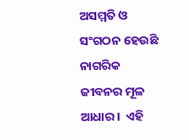ଅସମ୍ମତି ଓ ସଂଗଠନ ହେଉଛି ନାଗରିକ ଜୀବନର ମୂଳ ଆଧାର ।  ଏହି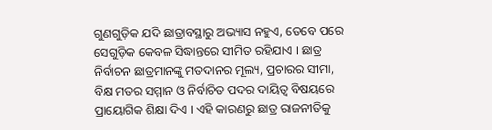ଗୁଣଗୁଡ଼ିକ ଯଦି ଛାତ୍ରାବସ୍ଥାରୁ ଅଭ୍ୟାସ ନହୁଏ, ତେବେ ପରେ ସେଗୁଡ଼ିକ କେବଳ ସିଦ୍ଧାନ୍ତରେ ସୀମିତ ରହିଯାଏ । ଛାତ୍ର ନିର୍ବାଚନ ଛାତ୍ରମାନଙ୍କୁ ମତଦାନର ମୂଲ୍ୟ, ପ୍ରଚାରର ସୀମା, ବିକ୍ଷ ମତର ସମ୍ମାନ ଓ ନିର୍ବାଚିତ ପଦର ଦାୟିତ୍ୱ ବିଷୟରେ ପ୍ରାୟୋଗିକ ଶିକ୍ଷା ଦିଏ । ଏହି କାରଣରୁ ଛାତ୍ର ରାଜନୀତିକୁ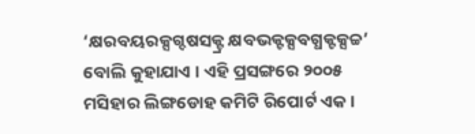‘କ୍ଷରବୟରକ୍ସଗ୍ଦଷସକ୍ଟ୍ର କ୍ଷବଭକ୍ଟକ୍ସବଗ୍ଧକ୍ଟକ୍ସଚ୍ଚ’ ବୋଲି କୁହାଯାଏ । ଏହି ପ୍ରସଙ୍ଗରେ ୨୦୦୫ ମସିହାର ଲିଙ୍ଗଡୋହ କମିଟି ରିପୋର୍ଟ ଏକ ।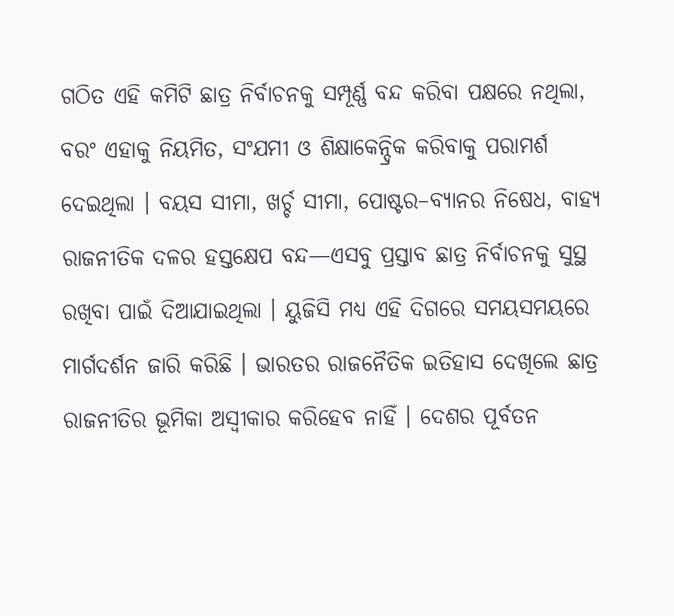ଗଠିତ ଏହି କମିଟି ଛାତ୍ର ନିର୍ବାଚନକୁ ସମ୍ପୂର୍ଣ୍ଣ ବନ୍ଦ କରିବା ପକ୍ଷରେ ନଥିଲା, ବରଂ ଏହାକୁ ନିୟମିତ, ସଂଯମୀ ଓ ଶିକ୍ଷାକେନ୍ଦ୍ରିକ କରିବାକୁ ପରାମର୍ଶ ଦେଇଥିଲା । ବୟସ ସୀମା, ଖର୍ଚ୍ଚ ସୀମା, ପୋଷ୍ଟର–ବ୍ୟାନର ନିଷେଧ, ବାହ୍ୟ ରାଜନୀତିକ ଦଳର ହସ୍ତକ୍ଷେପ ବନ୍ଦ—ଏସବୁ ପ୍ରସ୍ତାବ ଛାତ୍ର ନିର୍ବାଚନକୁ ସୁସ୍ଥ ରଖିବା ପାଇଁ ଦିଆଯାଇଥିଲା । ୟୁଜିସି ମଧ୍ୟ ଏହି ଦିଗରେ ସମୟସମୟରେ ମାର୍ଗଦର୍ଶନ ଜାରି କରିଛି । ଭାରତର ରାଜନୈତିକ ଇତିହାସ ଦେଖିଲେ ଛାତ୍ର ରାଜନୀତିର ଭୂମିକା ଅସ୍ୱୀକାର କରିହେବ ନାହିଁ । ଦେଶର ପୂର୍ବତନ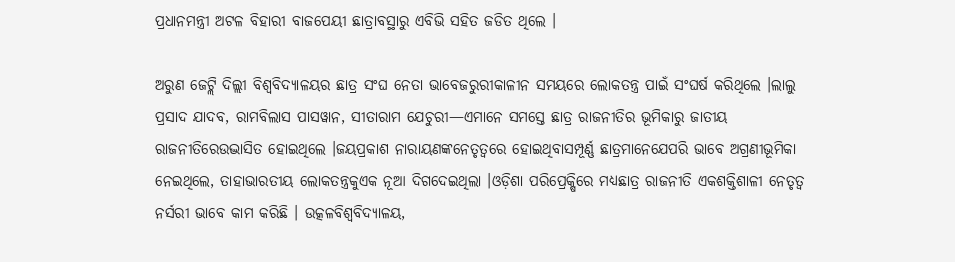ପ୍ରଧାନମନ୍ତ୍ରୀ ଅଟଳ ବିହାରୀ ବାଜପେୟୀ ଛାତ୍ରାବସ୍ଥାରୁ ଏବିଭି ସହିତ ଜଡିତ ଥିଲେ ।

ଅରୁଣ ଜେଟ୍ଲି ଦିଲ୍ଲୀ ବିଶ୍ୱବିଦ୍ୟାଳୟର ଛାତ୍ର ସଂଘ ନେତା ଭାବେଜରୁରୀକାଳୀନ ସମୟରେ ଲୋକତନ୍ତ୍ର ପାଇଁ ସଂଘର୍ଷ କରିଥିଲେ ।ଲାଲୁ ପ୍ରସାଦ ଯାଦବ, ରାମବିଲାସ ପାସୱାନ, ସୀତାରାମ ଯେଚୁରୀ—ଏମାନେ ସମସ୍ତେ ଛାତ୍ର ରାଜନୀତିର ଭୂମିକାରୁ ଜାତୀୟ ରାଜନୀତିରେଉଦ୍ଭାସିତ ହୋଇଥିଲେ ।ଜୟପ୍ରକାଶ ନାରାୟଣଙ୍କନେତୃତ୍ୱରେ ହୋଇଥିବାସମ୍ପୂର୍ଣ୍ଣ ଛାତ୍ରମାନେଯେପରି ଭାବେ ଅଗ୍ରଣୀଭୂମିକା ନେଇଥିଲେ, ତାହାଭାରତୀୟ ଲୋକତନ୍ତ୍ରକୁଏକ ନୂଆ ଦିଗଦେଇଥିଲା ।ଓଡ଼ିଶା ପରିପ୍ରେକ୍ଷିରେ ମଧ୍ୟଛାତ୍ର ରାଜନୀତି ଏକଶକ୍ତିଶାଳୀ ନେତୃତ୍ୱ ନର୍ସରୀ ଭାବେ କାମ କରିଛି । ଉତ୍କଳବିଶ୍ୱବିଦ୍ୟାଳୟ,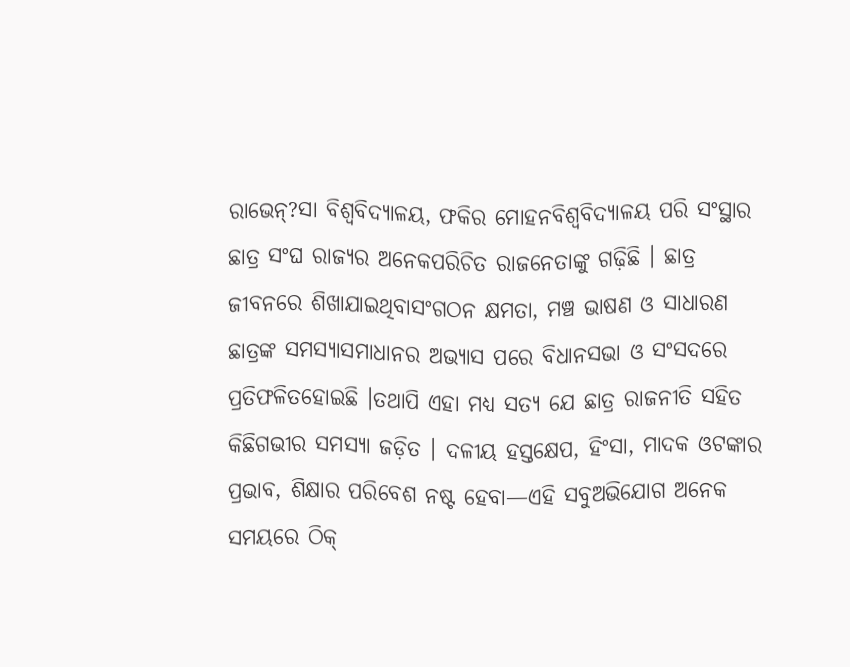ରାଭେନ୍?ସା ବିଶ୍ୱବିଦ୍ୟାଳୟ, ଫକିର ମୋହନବିଶ୍ୱବିଦ୍ୟାଳୟ ପରି ସଂସ୍ଥାର ଛାତ୍ର ସଂଘ ରାଜ୍ୟର ଅନେକପରିଚିତ ରାଜନେତାଙ୍କୁ ଗଢ଼ିଛି । ଛାତ୍ର ଜୀବନରେ ଶିଖାଯାଇଥିବାସଂଗଠନ କ୍ଷମତା, ମଞ୍ଚ ଭାଷଣ ଓ ସାଧାରଣ ଛାତ୍ରଙ୍କ ସମସ୍ୟାସମାଧାନର ଅଭ୍ୟାସ ପରେ ବିଧାନସଭା ଓ ସଂସଦରେ ପ୍ରତିଫଳିତହୋଇଛି ।ତଥାପି ଏହା ମଧ୍ୟ ସତ୍ୟ ଯେ ଛାତ୍ର ରାଜନୀତି ସହିତ କିଛିଗଭୀର ସମସ୍ୟା ଜଡ଼ିତ । ଦଳୀୟ ହସ୍ତକ୍ଷେପ, ହିଂସା, ମାଦକ ଓଟଙ୍କାର ପ୍ରଭାବ, ଶିକ୍ଷାର ପରିବେଶ ନଷ୍ଟ ହେବା—ଏହି ସବୁଅଭିଯୋଗ ଅନେକ ସମୟରେ ଠିକ୍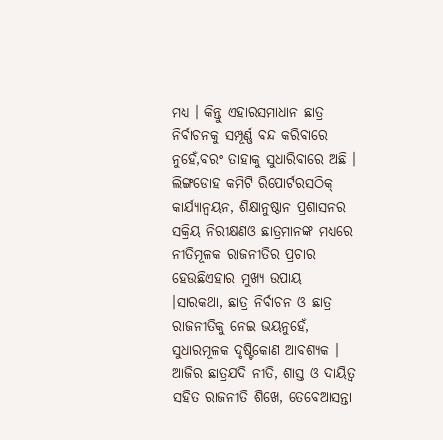ମଧ୍ୟ । କିନ୍ତୁ ଏହାରସମାଧାନ ଛାତ୍ର ନିର୍ବାଚନକୁ ସମ୍ପୂର୍ଣ୍ଣ ବନ୍ଦ କରିବାରେ ନୁହେଁ,ବରଂ ତାହାକୁ ସୁଧାରିବାରେ ଅଛି । ଲିଙ୍ଗଡୋହ କମିଟି ରିପୋର୍ଟରସଠିକ୍ କାର୍ଯ୍ୟାନ୍ୱୟନ, ଶିକ୍ଷାନୁଷ୍ଠାନ ପ୍ରଶାସନର ସକ୍ରିୟ ନିରୀକ୍ଷଣଓ ଛାତ୍ରମାନଙ୍କ ମଧ୍ୟରେ ନୀତିମୂଳକ ରାଜନୀତିର ପ୍ରଚାର ହେଉଛିଏହାର ମୁଖ୍ୟ ଉପାୟ ।ସାରକଥା, ଛାତ୍ର ନିର୍ବାଚନ ଓ ଛାତ୍ର ରାଜନୀତିକୁ ନେଇ ଭୟନୁହେଁ, ସୁଧାରମୂଳକ ଦୃଷ୍ଟିକୋଣ ଆବଶ୍ୟକ । ଆଜିର ଛାତ୍ରଯଦି ନୀତି, ଶାସ୍ତ ଓ ଦାୟିତ୍ୱ ସହିତ ରାଜନୀତି ଶିଖେ, ତେବେଆସନ୍ତା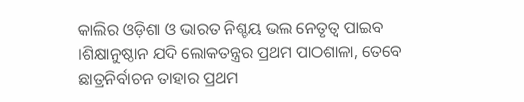କାଲିର ଓଡ଼ିଶା ଓ ଭାରତ ନିଶ୍ଚୟ ଭଲ ନେତୃତ୍ୱ ପାଇବ ।ଶିକ୍ଷାନୁଷ୍ଠାନ ଯଦି ଲୋକତନ୍ତ୍ରର ପ୍ରଥମ ପାଠଶାଳା, ତେବେ ଛାତ୍ରନିର୍ବାଚନ ତାହାର ପ୍ରଥମ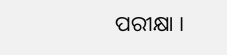ପରୀକ୍ଷା ।